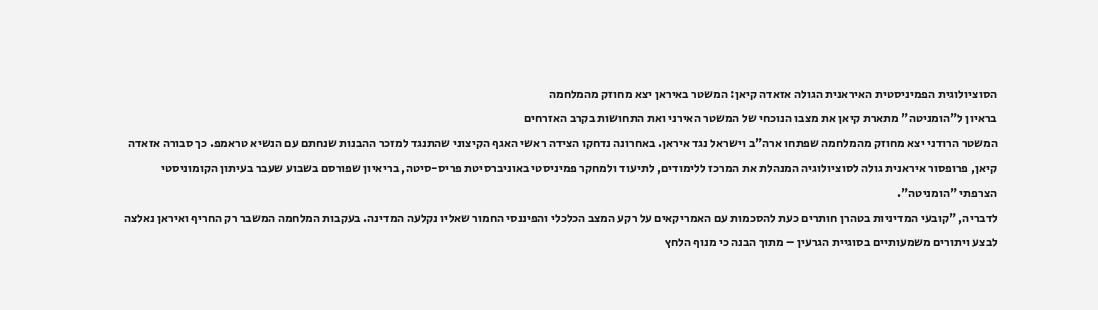הסוציולוגית הפמיניסטית האיראנית הגולה אזאדה קיאן: המשטר באיראן יצא מחוזק מהמלחמה
בראיון ל"הומניטה" מתארת קיאן את מצבו הנוכחי של המשטר האירני ואת התחושות בקרב האזרחים
המשטר הרודני יצא מחוזק מהמלחמה שפתחו ארה"ב וישראל נגד איראן. באחרונה נדחקו הצידה ראשי האגף הקיצוני שהתנגד למזכר ההבנות שנחתם עם הנשיא טראמפ. כך סבורה אזאדה קיאן, פרופסור איראנית גולה לסוציולוגיה המנהלת את המרכז ללימודים, לתיעוד ולמחקר פמיניסטי באוניברסיטת פריס-סיטה, בריאיון שפורסם בשבוע שעבר בעיתון הקומוניסטי הצרפתי "הומניטה".
לדבריה, "קובעי המדיניות בטהרן חותרים כעת להסכמות עם האמריקאים על רקע המצב הכלכלי והפיננסי החמור שאליו נקלעה המדינה. בעקבות המלחמה המשבר רק החריף ואיראן נאלצה לבצע ויתורים משמעותיים בסוגיית הגרעין – מתוך הבנה כי מנוף הלחץ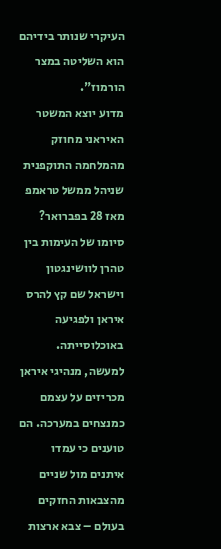העיקרי שנותר בידיהם הוא השליטה במצר הורמוז".
מדוע יוצא המשטר האיראני מחוזק מהמלחמה התוקפנית שניהל ממשל טראמפ מאז 28 בפברואר?
סיומו של העימות בין טהרן לוושינגטון וישראל שם קץ להרס איראן ולפגיעה באוכלוסייתה. למעשה, מנהיגי איראן מכריזים על עצמם כמנצחים במערכה. הם טוענים כי עמדו איתנים מול שניים מהצבאות החזקים בעולם – צבא ארצות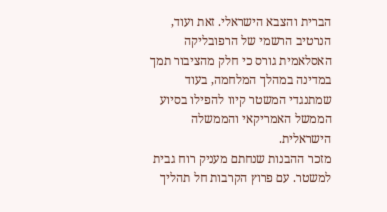הברית והצבא הישראלי. זאת ועוד, הנרטיב הרשמי של הרפובליקה האסלאמית גורס כי חלק מהציבור תמך במדינה במהלך המלחמה, בעוד שמתנגדי המשטר קיוו להפילו בסיוע הממשל האמריקאי והממשלה הישראלית.
מזכר ההבנות שנחתם מעניק רוח גבית למשטר. עם פרוץ הקרבות חל תהליך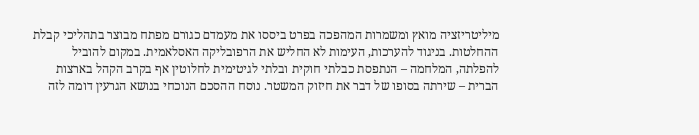מיליטריזציה מואץ ומשמרות המהפכה בפרט ביססו את מעמדם כגורם מפתח מבוצר בתהליכי קבלת ההחלטות. בניגוד להערכות, העימות לא החליש את הרפובליקה האסלאמית. במקום להוביל להפלתה, המלחמה – הנתפסת כבלתי חוקית ובלתי לגיטימית לחלוטין אף בקרב הקהל בארצות הברית – שירתה בסופו של דבר את חיזוק המשטר. נוסח ההסכם הנוכחי בנושא הגרעין דומה לזה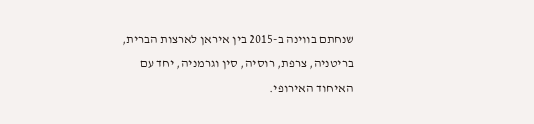שנחתם בווינה ב-2015 בין איראן לארצות הברית, בריטניה, צרפת, רוסיה, סין וגרמניה, יחד עם האיחוד האירופי.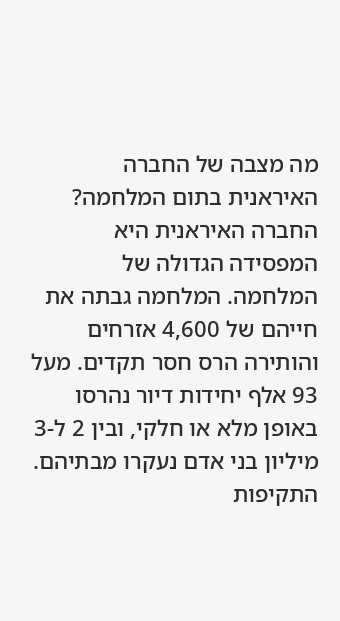מה מצבה של החברה האיראנית בתום המלחמה?
החברה האיראנית היא המפסידה הגדולה של המלחמה. המלחמה גבתה את חייהם של 4,600 אזרחים והותירה הרס חסר תקדים. מעל 93 אלף יחידות דיור נהרסו באופן מלא או חלקי, ובין 2 ל-3 מיליון בני אדם נעקרו מבתיהם. התקיפות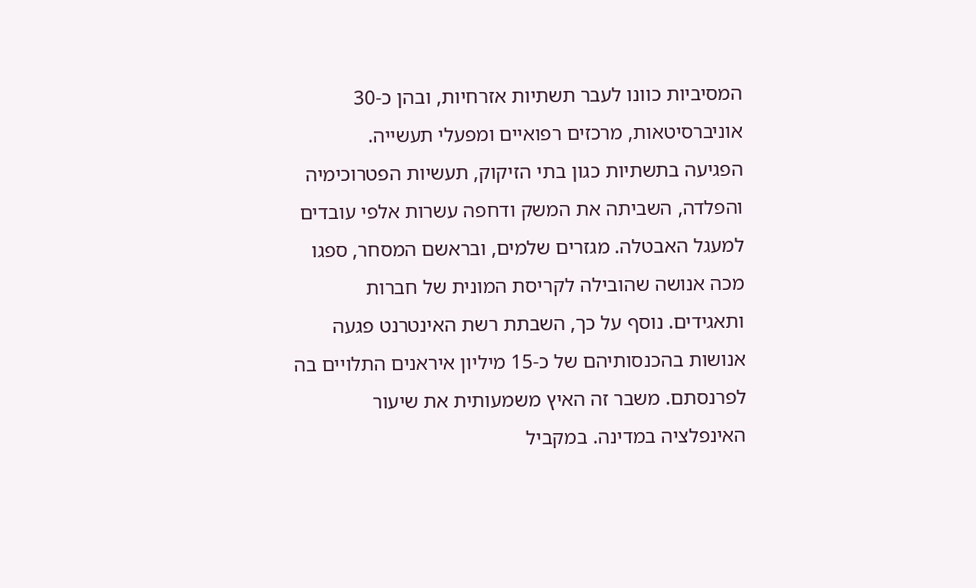המסיביות כוונו לעבר תשתיות אזרחיות, ובהן כ-30 אוניברסיטאות, מרכזים רפואיים ומפעלי תעשייה.
הפגיעה בתשתיות כגון בתי הזיקוק, תעשיות הפטרוכימיה והפלדה, השביתה את המשק ודחפה עשרות אלפי עובדים למעגל האבטלה. מגזרים שלמים, ובראשם המסחר, ספגו מכה אנושה שהובילה לקריסת המונית של חברות ותאגידים. נוסף על כך, השבתת רשת האינטרנט פגעה אנושות בהכנסותיהם של כ-15 מיליון איראנים התלויים בה לפרנסתם. משבר זה האיץ משמעותית את שיעור האינפלציה במדינה. במקביל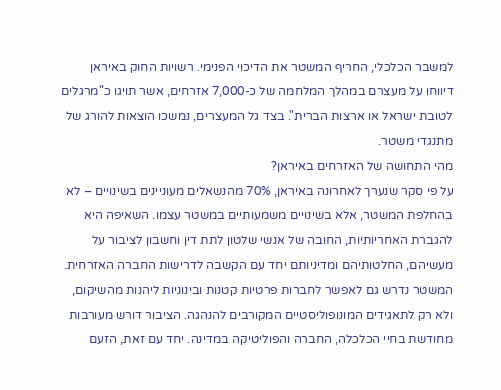למשבר הכלכלי, החריף המשטר את הדיכוי הפנימי. רשויות החוק באיראן דיווחו על מעצרם במהלך המלחמה של כ-7,000 אזרחים, אשר תויגו כ"מרגלים לטובת ישראל או ארצות הברית". בצד גל המעצרים, נמשכו הוצאות להורג של מתנגדי משטר.
מהי התחושה של האזרחים באיראן?
על פי סקר שנערך לאחרונה באיראן, 70% מהנשאלים מעוניינים בשינויים – לא בהחלפת המשטר, אלא בשינויים משמעותיים במשטר עצמו. השאיפה היא להגברת האחריותיות, החובה של אנשי שלטון לתת דין וחשבון לציבור על מעשיהם, החלטותיהם ומדיניותם יחד עם הקשבה לדרישות החברה האזרחית. המשטר נדרש גם לאפשר לחברות פרטיות קטנות ובינוניות ליהנות מהשיקום, ולא רק לתאגידים המונופוליסטיים המקורבים להנהגה. הציבור דורש מעורבות מחודשת בחיי הכלכלה, החברה והפוליטיקה במדינה. יחד עם זאת, הזעם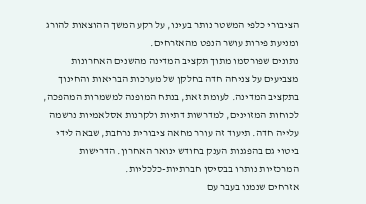הציבורי כלפי המשטר נותר בעינו, על רקע המשך ההוצאות להורג ומניעת פירות עושר הנפט מהאזרחים.
נתונים שפורסמו מתוך תקציב המדינה מהשנים האחרונות מצביעים על צניחה חדה בחלקן של מערכות הבריאות והחינוך בתקציב המדינה. לעומת זאת, בנתח המופנה למשמרות המהפכה, לכוחות המזוינים, למדרשות דתיות ולקרנות אסלאמיות נרשמה עלייה חדה. תיעוד זה עורר מחאה ציבורית נרחבת, שבאה לידי ביטוי גם בהפגנות הענק בחודש ינואר האחרון. הדרישות המרכזיות נותרו בבסיסן חברתיות-כלכליות.
אזרחים שנמנו בעבר עם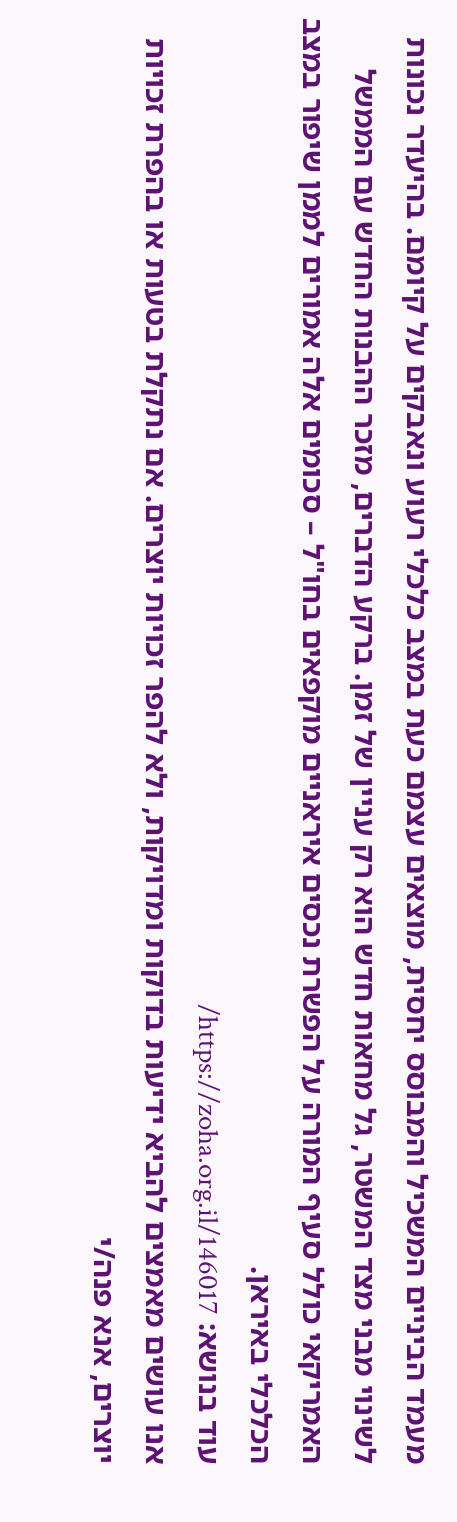מעמד הביניים המשכיל והמבוסס יחסית, מוצאים עצמם כעת במצב כלכלי רעוע ונאבקים על קיומם. בהיעדר נכונות לשינוי מבני מצד המשטר, גל מחאות חדש הוא רק עניין של זמן. ברקע הדברים, מזכר ההבנות החדש עם הממשל האמריקאי כולל סעיף המורה על הפשרת נכסים איראניים מוקפאים בחו"ל – סכומים אלה אמורים לממן שיפור במצב הכלכלי באיראן.
עוד בנושא: https://zoha.org.il/146017/
אנו עושים מאמצים להביא ידיעות בדוקות ומדויקות, ולא להפר זכויות יוצרים. אם נתקלת בטעות או בהפרת זכויות יוצרים, אנא פנה/י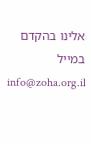אלינו בהקדם במייל info@zoha.org.il